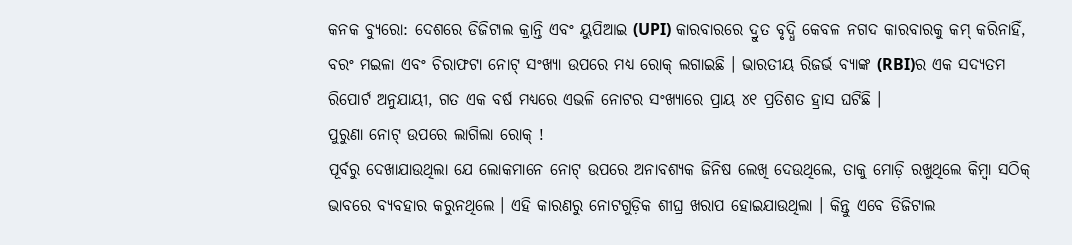କନକ ବ୍ୟୁରୋ: ଦେଶରେ ଡିଜିଟାଲ କ୍ରାନ୍ତି ଏବଂ ୟୁପିଆଇ (UPI) କାରବାରରେ ଦ୍ରୁତ ବୃଦ୍ଧି କେବଳ ନଗଦ କାରବାରକୁ କମ୍ କରିନାହିଁ, ବରଂ ମଇଳା ଏବଂ ଚିରାଫଟା ନୋଟ୍ ସଂଖ୍ୟା ଉପରେ ମଧ୍ୟ ରୋକ୍ ଲଗାଇଛି । ଭାରତୀୟ ରିଜର୍ଭ ବ୍ୟାଙ୍କ (RBI)ର ଏକ ସଦ୍ୟତମ ରିପୋର୍ଟ ଅନୁଯାୟୀ, ଗତ ଏକ ବର୍ଷ ମଧ୍ୟରେ ଏଭଳି ନୋଟର ସଂଖ୍ୟାରେ ପ୍ରାୟ ୪୧ ପ୍ରତିଶତ ହ୍ରାସ ଘଟିଛି ।
ପୁରୁଣା ନୋଟ୍ ଉପରେ ଲାଗିଲା ରୋକ୍ !
ପୂର୍ବରୁ ଦେଖାଯାଉଥିଲା ଯେ ଲୋକମାନେ ନୋଟ୍ ଉପରେ ଅନାବଶ୍ୟକ ଜିନିଷ ଲେଖି ଦେଉଥିଲେ, ତାକୁ ମୋଡ଼ି ରଖୁଥିଲେ କିମ୍ବା ସଠିକ୍ ଭାବରେ ବ୍ୟବହାର କରୁନଥିଲେ । ଏହି କାରଣରୁ ନୋଟଗୁଡ଼ିକ ଶୀଘ୍ର ଖରାପ ହୋଇଯାଉଥିଲା । କିନ୍ତୁ ଏବେ ଡିଜିଟାଲ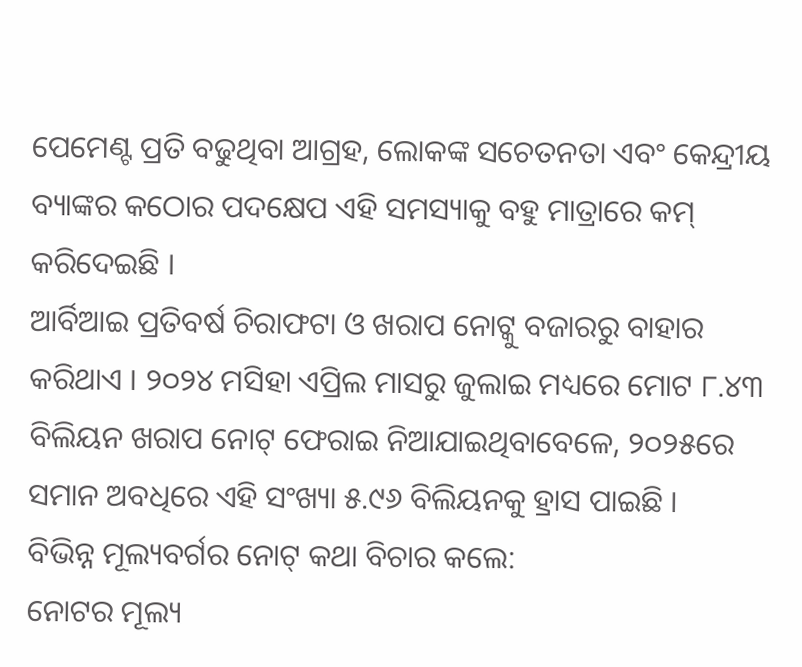ପେମେଣ୍ଟ ପ୍ରତି ବଢୁଥିବା ଆଗ୍ରହ, ଲୋକଙ୍କ ସଚେତନତା ଏବଂ କେନ୍ଦ୍ରୀୟ ବ୍ୟାଙ୍କର କଠୋର ପଦକ୍ଷେପ ଏହି ସମସ୍ୟାକୁ ବହୁ ମାତ୍ରାରେ କମ୍ କରିଦେଇଛି ।
ଆର୍ବିଆଇ ପ୍ରତିବର୍ଷ ଚିରାଫଟା ଓ ଖରାପ ନୋଟ୍କୁ ବଜାରରୁ ବାହାର କରିଥାଏ । ୨୦୨୪ ମସିହା ଏପ୍ରିଲ ମାସରୁ ଜୁଲାଇ ମଧ୍ୟରେ ମୋଟ ୮.୪୩ ବିଲିୟନ ଖରାପ ନୋଟ୍ ଫେରାଇ ନିଆଯାଇଥିବାବେଳେ, ୨୦୨୫ରେ ସମାନ ଅବଧିରେ ଏହି ସଂଖ୍ୟା ୫.୯୬ ବିଲିୟନକୁ ହ୍ରାସ ପାଇଛି ।
ବିଭିନ୍ନ ମୂଲ୍ୟବର୍ଗର ନୋଟ୍ କଥା ବିଚାର କଲେ:
ନୋଟର ମୂଲ୍ୟ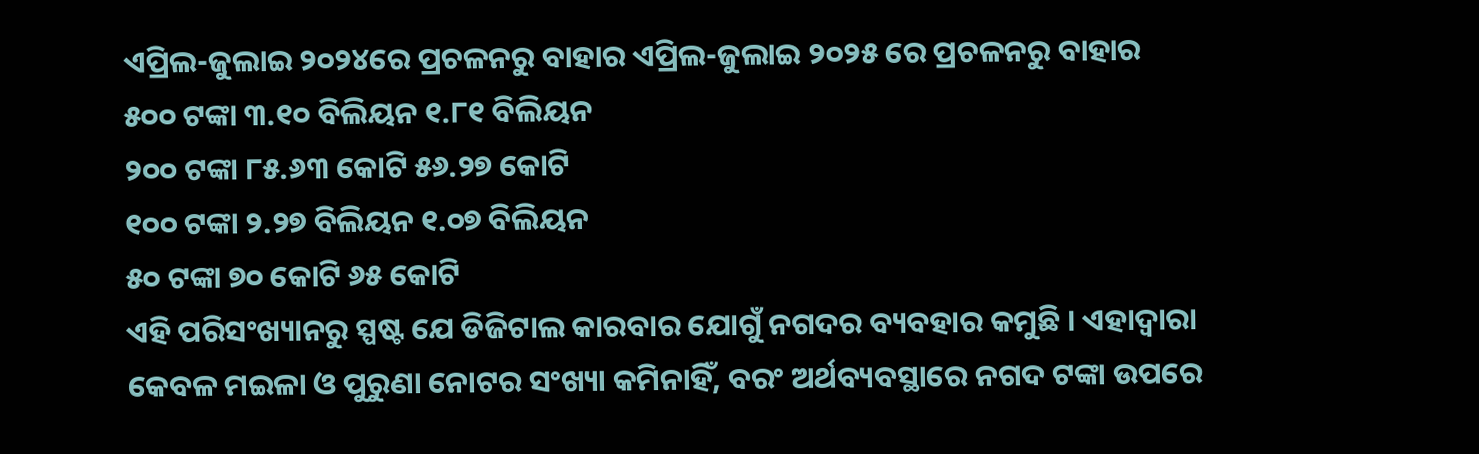ଏପ୍ରିଲ-ଜୁଲାଇ ୨୦୨୪ରେ ପ୍ରଚଳନରୁ ବାହାର ଏପ୍ରିଲ-ଜୁଲାଇ ୨୦୨୫ ରେ ପ୍ରଚଳନରୁ ବାହାର
୫୦୦ ଟଙ୍କା ୩.୧୦ ବିଲିୟନ ୧.୮୧ ବିଲିୟନ
୨୦୦ ଟଙ୍କା ୮୫.୬୩ କୋଟି ୫୬.୨୭ କୋଟି
୧୦୦ ଟଙ୍କା ୨.୨୭ ବିଲିୟନ ୧.୦୭ ବିଲିୟନ
୫୦ ଟଙ୍କା ୭୦ କୋଟି ୬୫ କୋଟି
ଏହି ପରିସଂଖ୍ୟାନରୁ ସ୍ପଷ୍ଟ ଯେ ଡିଜିଟାଲ କାରବାର ଯୋଗୁଁ ନଗଦର ବ୍ୟବହାର କମୁଛି । ଏହାଦ୍ୱାରା କେବଳ ମଇଳା ଓ ପୁରୁଣା ନୋଟର ସଂଖ୍ୟା କମିନାହିଁ, ବରଂ ଅର୍ଥବ୍ୟବସ୍ଥାରେ ନଗଦ ଟଙ୍କା ଉପରେ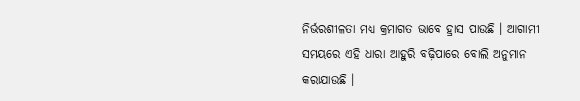ନିର୍ଭରଶୀଳତା ମଧ୍ୟ କ୍ରମାଗତ ଭାବେ ହ୍ରାସ ପାଉଛି । ଆଗାମୀ ସମୟରେ ଏହି ଧାରା ଆହୁରି ବଢ଼ିପାରେ ବୋଲି ଅନୁମାନ କରାଯାଉଛି ।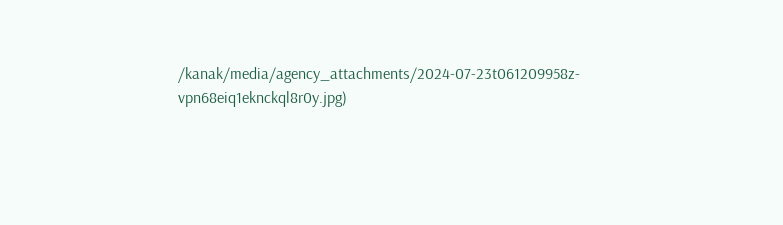/kanak/media/agency_attachments/2024-07-23t061209958z-vpn68eiq1eknckql8r0y.jpg)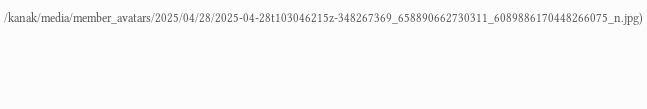/kanak/media/member_avatars/2025/04/28/2025-04-28t103046215z-348267369_658890662730311_6089886170448266075_n.jpg)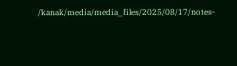/kanak/media/media_files/2025/08/17/notes-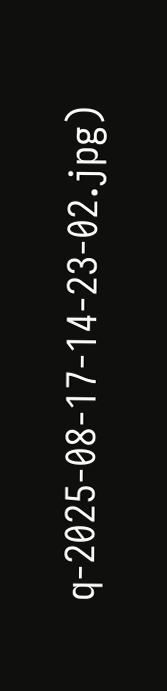q-2025-08-17-14-23-02.jpg)